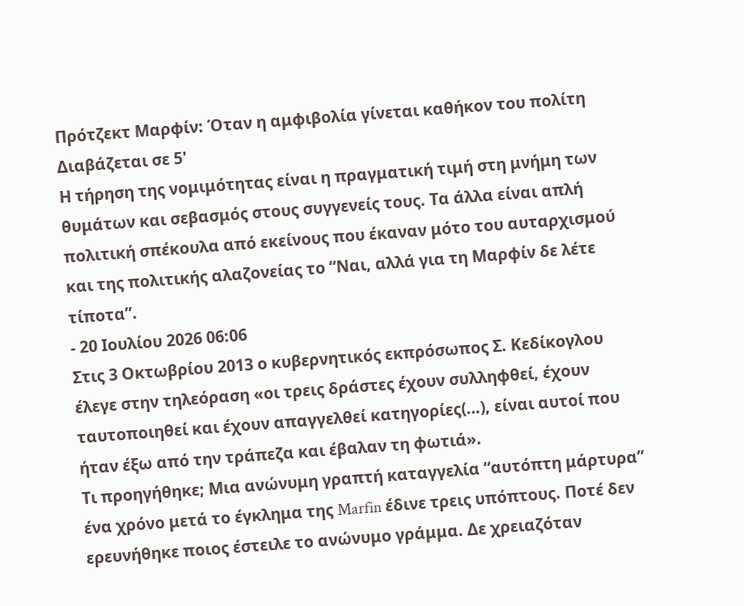Πρότζεκτ Μαρφίν: Όταν η αμφιβολία γίνεται καθήκον του πολίτη
Διαβάζεται σε 5'
Η τήρηση της νομιμότητας είναι η πραγματική τιμή στη μνήμη των θυμάτων και σεβασμός στους συγγενείς τους. Τα άλλα είναι απλή πολιτική σπέκουλα από εκείνους που έκαναν μότο του αυταρχισμού και της πολιτικής αλαζονείας το “Ναι, αλλά για τη Μαρφίν δε λέτε τίποτα”.
- 20 Ιουλίου 2026 06:06
Στις 3 Οκτωβρίου 2013 ο κυβερνητικός εκπρόσωπος Σ. Κεδίκογλου έλεγε στην τηλεόραση «οι τρεις δράστες έχουν συλληφθεί, έχουν ταυτοποιηθεί και έχουν απαγγελθεί κατηγορίες(…), είναι αυτοί που ήταν έξω από την τράπεζα και έβαλαν τη φωτιά».
Τι προηγήθηκε; Μια ανώνυμη γραπτή καταγγελία “αυτόπτη μάρτυρα” ένα χρόνο μετά το έγκλημα της Marfin έδινε τρεις υπόπτους. Ποτέ δεν ερευνήθηκε ποιος έστειλε το ανώνυμο γράμμα. Δε χρειαζόταν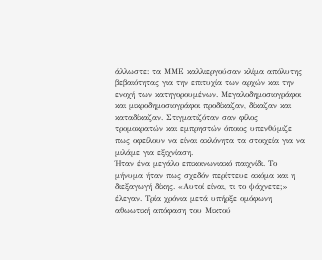άλλωστε: τα ΜΜΕ καλλιεργούσαν κλίμα απόλυτης βεβαιότητας για την επιτυχία των αρχών και την ενοχή των κατηγορουμένων. Μεγαλοδημοσιογράφοι και μικροδημοσιογράφοι προδίκαζαν, δίκαζαν και καταδίκαζαν. Στιγματιζόταν σαν φίλος τρομοκρατών και εμπρηστών όποιος υπενθύμιζε πως οφείλουν να είναι ακλόνητα τα στοιχεία για να μιλάμε για εξιχνίαση.
Ήταν ένα μεγάλο επικοινωνιακό παιχνίδι. Το μήνυμα ήταν πως σχεδόν περίττευε ακόμα και η διεξαγωγή δίκης. «Αυτοί είναι, τι το ψάχνετε;» έλεγαν. Τρία χρόνια μετά υπήρξε ομόφωνη αθωωτική απόφαση του Μικτού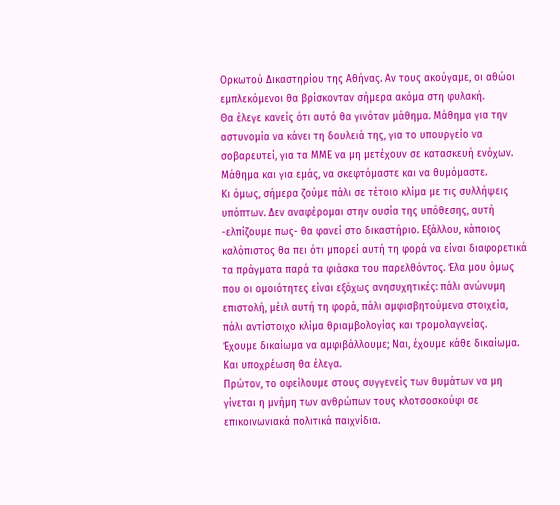Ορκωτού Δικαστηρίου της Αθήνας. Αν τους ακούγαμε, οι αθώοι εμπλεκόμενοι θα βρίσκονταν σήμερα ακόμα στη φυλακή.
Θα έλεγε κανείς ότι αυτό θα γινόταν μάθημα. Μάθημα για την αστυνομία να κάνει τη δουλειά της, για το υπουργείο να σοβαρευτεί, για τα ΜΜΕ να μη μετέχουν σε κατασκευή ενόχων. Μάθημα και για εμάς, να σκεφτόμαστε και να θυμόμαστε.
Κι όμως, σήμερα ζούμε πάλι σε τέτοιο κλίμα με τις συλλήψεις υπόπτων. Δεν αναφέρομαι στην ουσία της υπόθεσης, αυτή -ελπίζουμε πως- θα φανεί στο δικαστήριο. Εξάλλου, κάποιος καλόπιστος θα πει ότι μπορεί αυτή τη φορά να είναι διαφορετικά τα πράγματα παρά τα φιάσκα του παρελθόντος. Έλα μου όμως που οι ομοιότητες είναι εξόχως ανησυχητικές: πάλι ανώνυμη επιστολή, μέιλ αυτή τη φορά, πάλι αμφισβητούμενα στοιχεία, πάλι αντίστοιχο κλίμα θριαμβολογίας και τρομολαγνείας.
Έχουμε δικαίωμα να αμφιβάλλουμε; Ναι, έχουμε κάθε δικαίωμα. Και υποχρέωση θα έλεγα.
Πρώτον, το οφείλουμε στους συγγενείς των θυμάτων να μη γίνεται η μνήμη των ανθρώπων τους κλοτσοσκούφι σε επικοινωνιακά πολιτικά παιχνίδια.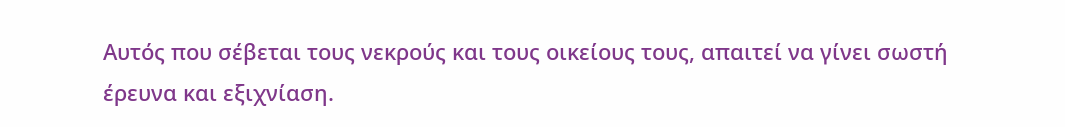Αυτός που σέβεται τους νεκρούς και τους οικείους τους, απαιτεί να γίνει σωστή έρευνα και εξιχνίαση.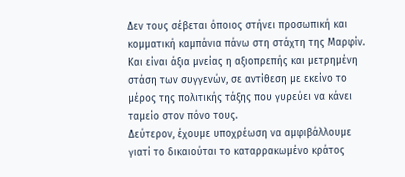Δεν τους σέβεται όποιος στήνει προσωπική και κομματική καμπάνια πάνω στη στάχτη της Μαρφίν. Και είναι άξια μνείας η αξιοπρεπής και μετρημένη στάση των συγγενών, σε αντίθεση με εκείνο το μέρος της πολιτικής τάξης που γυρεύει να κάνει ταμείο στον πόνο τους.
Δεύτερον, έχουμε υποχρέωση να αμφιβάλλουμε γιατί το δικαιούται το καταρρακωμένο κράτος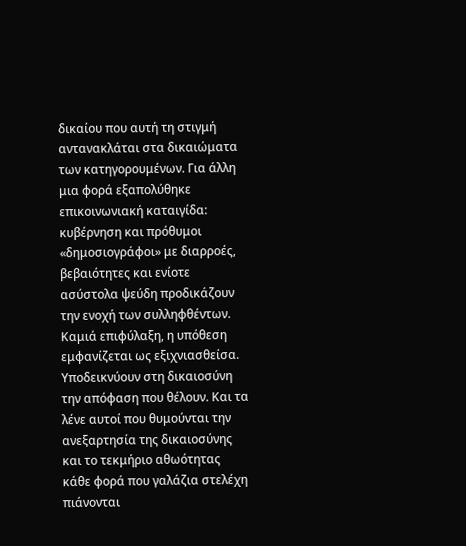δικαίου που αυτή τη στιγμή αντανακλάται στα δικαιώματα των κατηγορουμένων. Για άλλη μια φορά εξαπολύθηκε επικοινωνιακή καταιγίδα: κυβέρνηση και πρόθυμοι «δημοσιογράφοι» με διαρροές, βεβαιότητες και ενίοτε ασύστολα ψεύδη προδικάζουν την ενοχή των συλληφθέντων. Καμιά επιφύλαξη, η υπόθεση εμφανίζεται ως εξιχνιασθείσα. Υποδεικνύουν στη δικαιοσύνη την απόφαση που θέλουν. Και τα λένε αυτοί που θυμούνται την ανεξαρτησία της δικαιοσύνης και το τεκμήριο αθωότητας κάθε φορά που γαλάζια στελέχη πιάνονται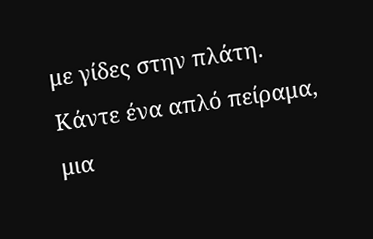με γίδες στην πλάτη.
Κάντε ένα απλό πείραμα, μια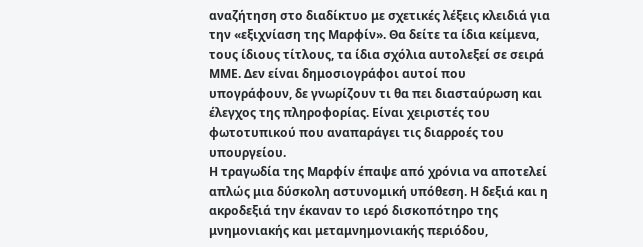αναζήτηση στο διαδίκτυο με σχετικές λέξεις κλειδιά για την «εξιχνίαση της Μαρφίν». Θα δείτε τα ίδια κείμενα, τους ίδιους τίτλους, τα ίδια σχόλια αυτολεξεί σε σειρά ΜΜΕ. Δεν είναι δημοσιογράφοι αυτοί που υπογράφουν, δε γνωρίζουν τι θα πει διασταύρωση και έλεγχος της πληροφορίας. Είναι χειριστές του φωτοτυπικού που αναπαράγει τις διαρροές του υπουργείου.
Η τραγωδία της Μαρφίν έπαψε από χρόνια να αποτελεί απλώς μια δύσκολη αστυνομική υπόθεση. Η δεξιά και η ακροδεξιά την έκαναν το ιερό δισκοπότηρο της μνημονιακής και μεταμνημονιακής περιόδου,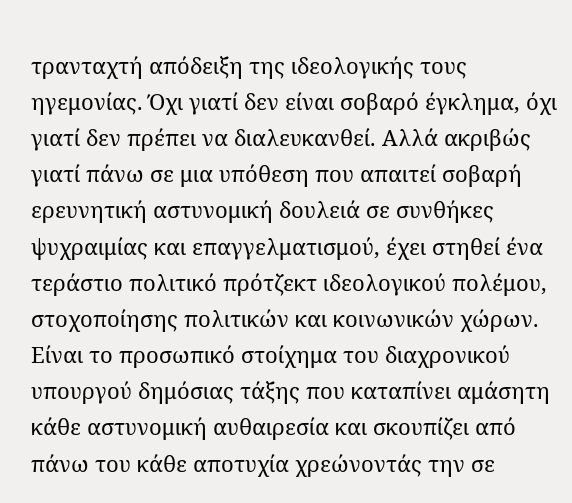τρανταχτή απόδειξη της ιδεολογικής τους ηγεμονίας. Όχι γιατί δεν είναι σοβαρό έγκλημα, όχι γιατί δεν πρέπει να διαλευκανθεί. Αλλά ακριβώς γιατί πάνω σε μια υπόθεση που απαιτεί σοβαρή ερευνητική αστυνομική δουλειά σε συνθήκες ψυχραιμίας και επαγγελματισμού, έχει στηθεί ένα τεράστιο πολιτικό πρότζεκτ ιδεολογικού πολέμου, στοχοποίησης πολιτικών και κοινωνικών χώρων. Είναι το προσωπικό στοίχημα του διαχρονικού υπουργού δημόσιας τάξης που καταπίνει αμάσητη κάθε αστυνομική αυθαιρεσία και σκουπίζει από πάνω του κάθε αποτυχία χρεώνοντάς την σε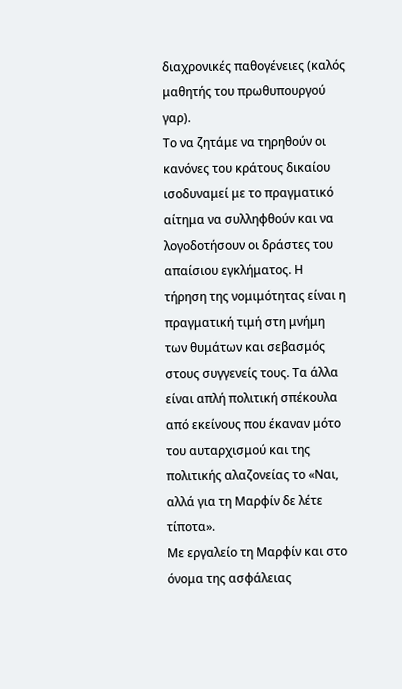διαχρονικές παθογένειες (καλός μαθητής του πρωθυπουργού γαρ).
Το να ζητάμε να τηρηθούν οι κανόνες του κράτους δικαίου ισοδυναμεί με το πραγματικό αίτημα να συλληφθούν και να λογοδοτήσουν οι δράστες του απαίσιου εγκλήματος. Η τήρηση της νομιμότητας είναι η πραγματική τιμή στη μνήμη των θυμάτων και σεβασμός στους συγγενείς τους. Τα άλλα είναι απλή πολιτική σπέκουλα από εκείνους που έκαναν μότο του αυταρχισμού και της πολιτικής αλαζονείας το «Ναι, αλλά για τη Μαρφίν δε λέτε τίποτα».
Με εργαλείο τη Μαρφίν και στο όνομα της ασφάλειας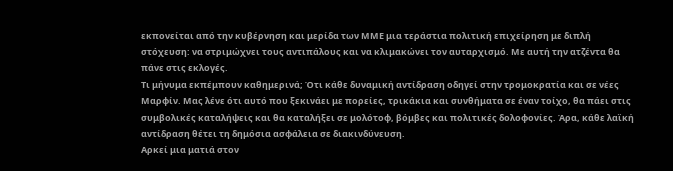εκπονείται από την κυβέρνηση και μερίδα των ΜΜΕ μια τεράστια πολιτική επιχείρηση με διπλή στόχευση: να στριμώχνει τους αντιπάλους και να κλιμακώνει τον αυταρχισμό. Με αυτή την ατζέντα θα πάνε στις εκλογές.
Τι μήνυμα εκπέμπουν καθημερινά; Ότι κάθε δυναμική αντίδραση οδηγεί στην τρομοκρατία και σε νέες Μαρφίν. Μας λένε ότι αυτό που ξεκινάει με πορείες, τρικάκια και συνθήματα σε έναν τοίχο, θα πάει στις συμβολικές καταλήψεις και θα καταλήξει σε μολότοφ, βόμβες και πολιτικές δολοφονίες. Άρα, κάθε λαϊκή αντίδραση θέτει τη δημόσια ασφάλεια σε διακινδύνευση.
Αρκεί μια ματιά στον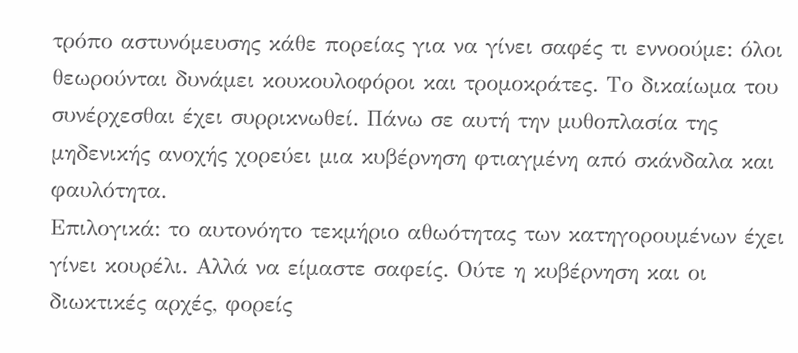τρόπο αστυνόμευσης κάθε πορείας για να γίνει σαφές τι εννοούμε: όλοι θεωρούνται δυνάμει κουκουλοφόροι και τρομοκράτες. Το δικαίωμα του συνέρχεσθαι έχει συρρικνωθεί. Πάνω σε αυτή την μυθοπλασία της μηδενικής ανοχής χορεύει μια κυβέρνηση φτιαγμένη από σκάνδαλα και φαυλότητα.
Επιλογικά: το αυτονόητο τεκμήριο αθωότητας των κατηγορουμένων έχει γίνει κουρέλι. Αλλά να είμαστε σαφείς. Ούτε η κυβέρνηση και οι διωκτικές αρχές, φορείς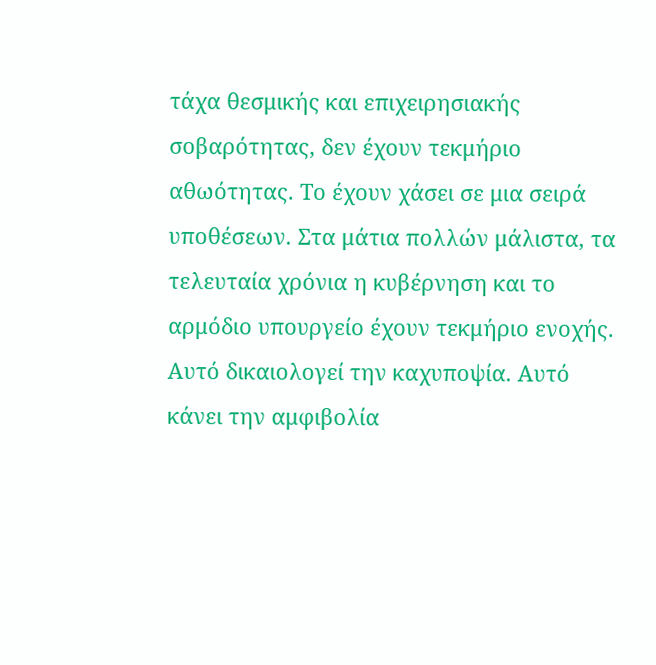τάχα θεσμικής και επιχειρησιακής σοβαρότητας, δεν έχουν τεκμήριο αθωότητας. Το έχουν χάσει σε μια σειρά υποθέσεων. Στα μάτια πολλών μάλιστα, τα τελευταία χρόνια η κυβέρνηση και το αρμόδιο υπουργείο έχουν τεκμήριο ενοχής.
Αυτό δικαιολογεί την καχυποψία. Αυτό κάνει την αμφιβολία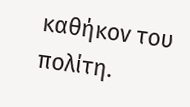καθήκον του πολίτη.